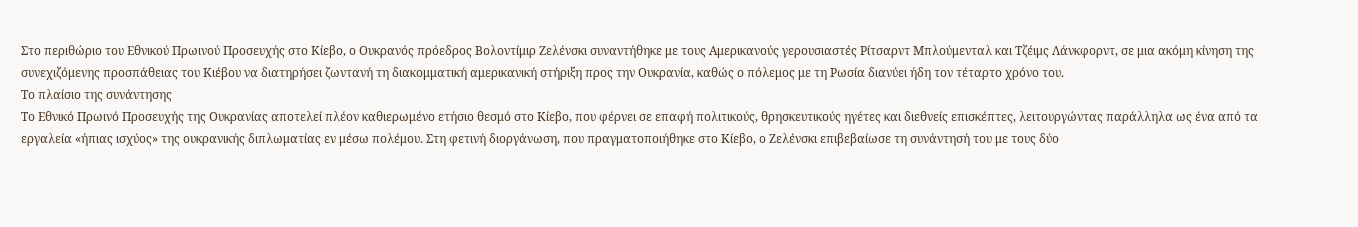Στο περιθώριο του Εθνικού Πρωινού Προσευχής στο Κίεβο, ο Ουκρανός πρόεδρος Βολοντίμιρ Ζελένσκι συναντήθηκε με τους Αμερικανούς γερουσιαστές Ρίτσαρντ Μπλούμενταλ και Τζέιμς Λάνκφορντ, σε μια ακόμη κίνηση της συνεχιζόμενης προσπάθειας του Κιέβου να διατηρήσει ζωντανή τη διακομματική αμερικανική στήριξη προς την Ουκρανία, καθώς ο πόλεμος με τη Ρωσία διανύει ήδη τον τέταρτο χρόνο του.
Το πλαίσιο της συνάντησης
Το Εθνικό Πρωινό Προσευχής της Ουκρανίας αποτελεί πλέον καθιερωμένο ετήσιο θεσμό στο Κίεβο, που φέρνει σε επαφή πολιτικούς, θρησκευτικούς ηγέτες και διεθνείς επισκέπτες, λειτουργώντας παράλληλα ως ένα από τα εργαλεία «ήπιας ισχύος» της ουκρανικής διπλωματίας εν μέσω πολέμου. Στη φετινή διοργάνωση, που πραγματοποιήθηκε στο Κίεβο, ο Ζελένσκι επιβεβαίωσε τη συνάντησή του με τους δύο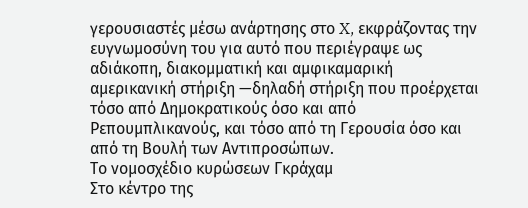γερουσιαστές μέσω ανάρτησης στο X, εκφράζοντας την ευγνωμοσύνη του για αυτό που περιέγραψε ως αδιάκοπη, διακομματική και αμφικαμαρική αμερικανική στήριξη —δηλαδή στήριξη που προέρχεται τόσο από Δημοκρατικούς όσο και από Ρεπουμπλικανούς, και τόσο από τη Γερουσία όσο και από τη Βουλή των Αντιπροσώπων.
Το νομοσχέδιο κυρώσεων Γκράχαμ
Στο κέντρο της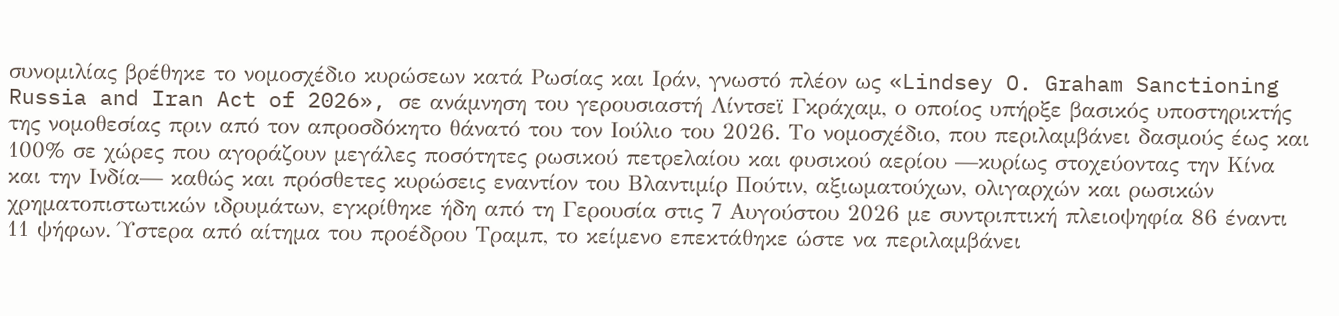συνομιλίας βρέθηκε το νομοσχέδιο κυρώσεων κατά Ρωσίας και Ιράν, γνωστό πλέον ως «Lindsey O. Graham Sanctioning Russia and Iran Act of 2026», σε ανάμνηση του γερουσιαστή Λίντσεϊ Γκράχαμ, ο οποίος υπήρξε βασικός υποστηρικτής της νομοθεσίας πριν από τον απροσδόκητο θάνατό του τον Ιούλιο του 2026. Το νομοσχέδιο, που περιλαμβάνει δασμούς έως και 100% σε χώρες που αγοράζουν μεγάλες ποσότητες ρωσικού πετρελαίου και φυσικού αερίου —κυρίως στοχεύοντας την Κίνα και την Ινδία— καθώς και πρόσθετες κυρώσεις εναντίον του Βλαντιμίρ Πούτιν, αξιωματούχων, ολιγαρχών και ρωσικών χρηματοπιστωτικών ιδρυμάτων, εγκρίθηκε ήδη από τη Γερουσία στις 7 Αυγούστου 2026 με συντριπτική πλειοψηφία 86 έναντι 11 ψήφων. Ύστερα από αίτημα του προέδρου Τραμπ, το κείμενο επεκτάθηκε ώστε να περιλαμβάνει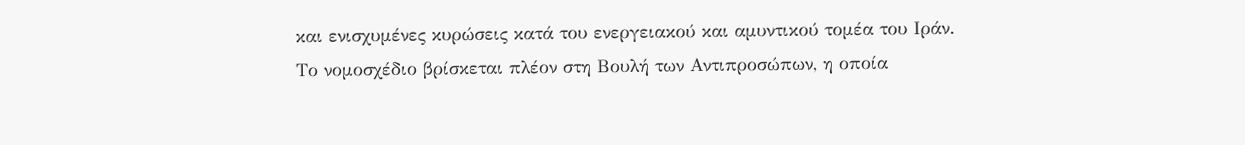και ενισχυμένες κυρώσεις κατά του ενεργειακού και αμυντικού τομέα του Ιράν.
Το νομοσχέδιο βρίσκεται πλέον στη Βουλή των Αντιπροσώπων, η οποία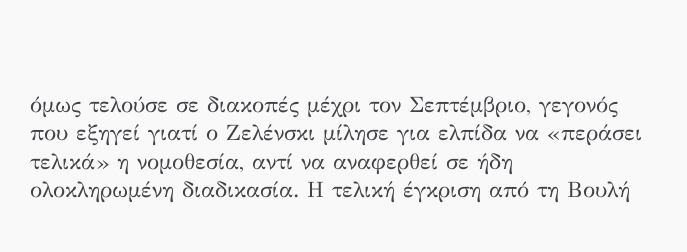όμως τελούσε σε διακοπές μέχρι τον Σεπτέμβριο, γεγονός που εξηγεί γιατί ο Ζελένσκι μίλησε για ελπίδα να «περάσει τελικά» η νομοθεσία, αντί να αναφερθεί σε ήδη ολοκληρωμένη διαδικασία. Η τελική έγκριση από τη Βουλή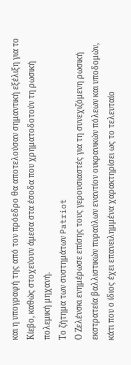και η υπογραφή της από τον πρόεδρο θα αποτελούσαν σημαντική εξέλιξη για το Κίεβο, καθώς στοχεύουν άμεσα στα έσοδα που χρηματοδοτούν τη ρωσική πολεμική μηχανή.
Το ζήτημα των συστημάτων Patriot
Ο Ζελένσκι ενημέρωσε επίσης τους γερουσιαστές για τη συνεχιζόμενη ρωσική εκστρατεία βαλλιστικών πυραύλων εναντίον ουκρανικών πόλεων και υποδομών, κάτι που ο ίδιος έχει επανειλημμένα χαρακτηρίσει ως το τελευταίο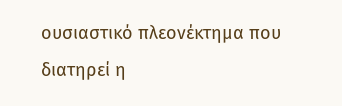ουσιαστικό πλεονέκτημα που διατηρεί η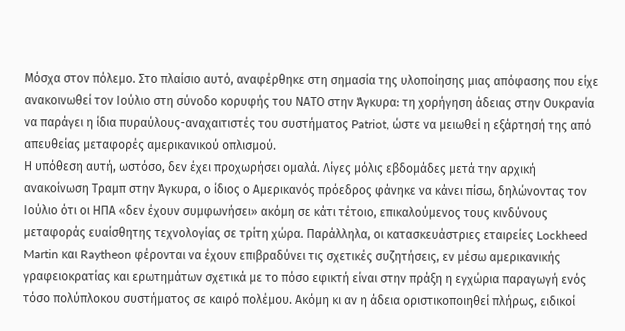Μόσχα στον πόλεμο. Στο πλαίσιο αυτό, αναφέρθηκε στη σημασία της υλοποίησης μιας απόφασης που είχε ανακοινωθεί τον Ιούλιο στη σύνοδο κορυφής του ΝΑΤΟ στην Άγκυρα: τη χορήγηση άδειας στην Ουκρανία να παράγει η ίδια πυραύλους-αναχαιτιστές του συστήματος Patriot, ώστε να μειωθεί η εξάρτησή της από απευθείας μεταφορές αμερικανικού οπλισμού.
Η υπόθεση αυτή, ωστόσο, δεν έχει προχωρήσει ομαλά. Λίγες μόλις εβδομάδες μετά την αρχική ανακοίνωση Τραμπ στην Άγκυρα, ο ίδιος ο Αμερικανός πρόεδρος φάνηκε να κάνει πίσω, δηλώνοντας τον Ιούλιο ότι οι ΗΠΑ «δεν έχουν συμφωνήσει» ακόμη σε κάτι τέτοιο, επικαλούμενος τους κινδύνους μεταφοράς ευαίσθητης τεχνολογίας σε τρίτη χώρα. Παράλληλα, οι κατασκευάστριες εταιρείες Lockheed Martin και Raytheon φέρονται να έχουν επιβραδύνει τις σχετικές συζητήσεις, εν μέσω αμερικανικής γραφειοκρατίας και ερωτημάτων σχετικά με το πόσο εφικτή είναι στην πράξη η εγχώρια παραγωγή ενός τόσο πολύπλοκου συστήματος σε καιρό πολέμου. Ακόμη κι αν η άδεια οριστικοποιηθεί πλήρως, ειδικοί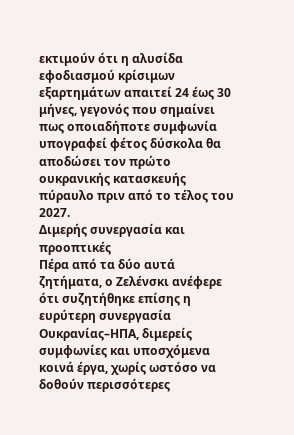εκτιμούν ότι η αλυσίδα εφοδιασμού κρίσιμων εξαρτημάτων απαιτεί 24 έως 30 μήνες, γεγονός που σημαίνει πως οποιαδήποτε συμφωνία υπογραφεί φέτος δύσκολα θα αποδώσει τον πρώτο ουκρανικής κατασκευής πύραυλο πριν από το τέλος του 2027.
Διμερής συνεργασία και προοπτικές
Πέρα από τα δύο αυτά ζητήματα, ο Ζελένσκι ανέφερε ότι συζητήθηκε επίσης η ευρύτερη συνεργασία Ουκρανίας–ΗΠΑ, διμερείς συμφωνίες και υποσχόμενα κοινά έργα, χωρίς ωστόσο να δοθούν περισσότερες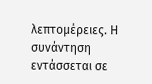λεπτομέρειες. Η συνάντηση εντάσσεται σε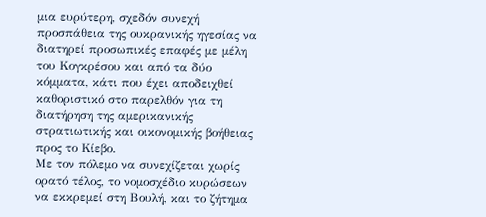μια ευρύτερη, σχεδόν συνεχή προσπάθεια της ουκρανικής ηγεσίας να διατηρεί προσωπικές επαφές με μέλη του Κογκρέσου και από τα δύο κόμματα, κάτι που έχει αποδειχθεί καθοριστικό στο παρελθόν για τη διατήρηση της αμερικανικής στρατιωτικής και οικονομικής βοήθειας προς το Κίεβο.
Με τον πόλεμο να συνεχίζεται χωρίς ορατό τέλος, το νομοσχέδιο κυρώσεων να εκκρεμεί στη Βουλή, και το ζήτημα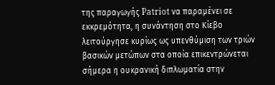της παραγωγής Patriot να παραμένει σε εκκρεμότητα, η συνάντηση στο Κίεβο λειτούργησε κυρίως ως υπενθύμιση των τριών βασικών μετώπων στα οποία επικεντρώνεται σήμερα η ουκρανική διπλωματία στην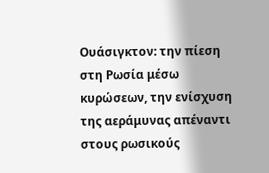Ουάσιγκτον: την πίεση στη Ρωσία μέσω κυρώσεων, την ενίσχυση της αεράμυνας απέναντι στους ρωσικούς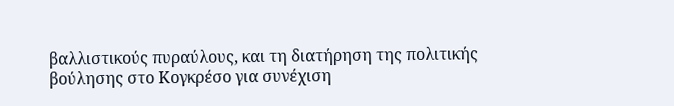βαλλιστικούς πυραύλους, και τη διατήρηση της πολιτικής βούλησης στο Κογκρέσο για συνέχιση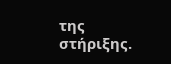της στήριξης.